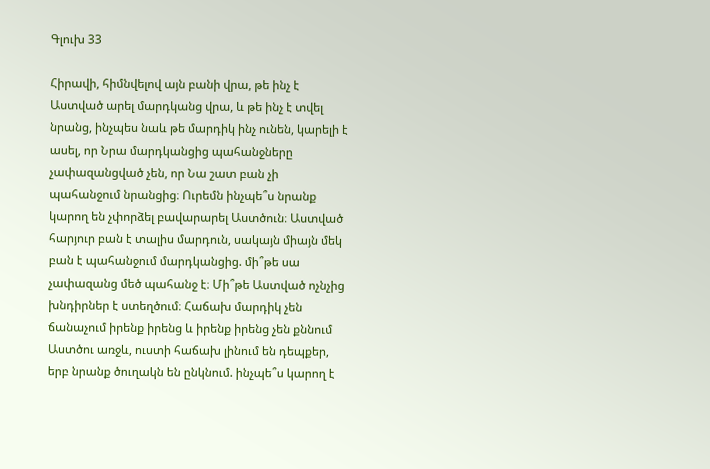Գլուխ 33

Հիրավի, հիմնվելով այն բանի վրա, թե ինչ է Աստված արել մարդկանց վրա, և թե ինչ է տվել նրանց, ինչպես նաև թե մարդիկ ինչ ունեն, կարելի է ասել, որ Նրա մարդկանցից պահանջները չափազանցված չեն, որ Նա շատ բան չի պահանջում նրանցից։ Ուրեմն ինչպե՞ս նրանք կարող են չփորձել բավարարել Աստծուն։ Աստված հարյուր բան է տալիս մարդուն, սակայն միայն մեկ բան է պահանջում մարդկանցից. մի՞թե սա չափազանց մեծ պահանջ է։ Մի՞թե Աստված ոչնչից խնդիրներ է ստեղծում։ Հաճախ մարդիկ չեն ճանաչում իրենք իրենց և իրենք իրենց չեն քննում Աստծու առջև, ուստի հաճախ լինում են դեպքեր, երբ նրանք ծուղակն են ընկնում. ինչպե՞ս կարող է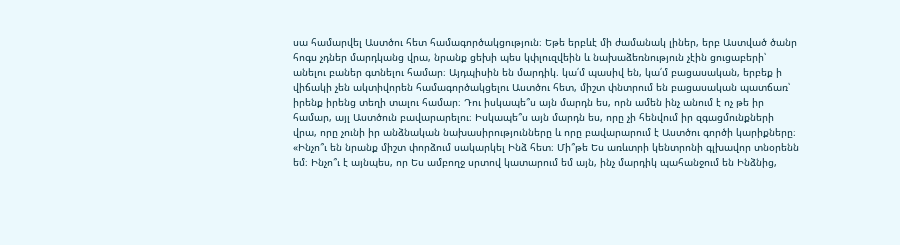սա համարվել Աստծու հետ համագործակցություն։ Եթե երբևէ մի ժամանակ լիներ, երբ Աստված ծանր հոգս չդներ մարդկանց վրա, նրանք ցեխի պես կփլուզվեին և նախաձեռնություն չէին ցուցաբերի՝ անելու բաներ գտնելու համար։ Այդպիսին են մարդիկ. կա՛մ պասիվ են, կա՛մ բացասական, երբեք ի վիճակի չեն ակտիվորեն համագործակցելու Աստծու հետ, միշտ փնտրում են բացասական պատճառ՝ իրենք իրենց տեղի տալու համար։ Դու իսկապե՞ս այն մարդն ես, որն ամեն ինչ անում է ոչ թե իր համար, այլ Աստծուն բավարարելու։ Իսկապե՞ս այն մարդն ես, որը չի հենվում իր զգացմունքների վրա, որը չունի իր անձնական նախասիրությունները և որը բավարարում է Աստծու գործի կարիքները։ «Ինչո՞ւ են նրանք միշտ փորձում սակարկել Ինձ հետ։ Մի՞թե Ես առևտրի կենտրոնի գլխավոր տնօրենն եմ։ Ինչո՞ւ է այնպես, որ Ես ամբողջ սրտով կատարում եմ այն, ինչ մարդիկ պահանջում են Ինձնից,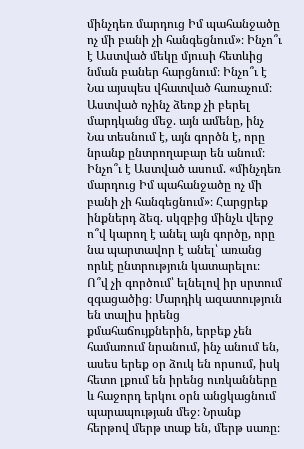մինչդեռ մարդուց Իմ պահանջածը ոչ մի բանի չի հանգեցնում»։ Ինչո՞ւ է Աստված մեկը մյուսի հետևից նման բաներ հարցնում։ Ինչո՞ւ է Նա այսպես վհատված հառաչում։ Աստված ոչինչ ձեռք չի բերել մարդկանց մեջ. այն ամենը, ինչ Նա տեսնում է, այն գործն է, որը նրանք ընտրողաբար են անում։ Ինչո՞ւ է Աստված ասում. «մինչդեռ մարդուց Իմ պահանջածը ոչ մի բանի չի հանգեցնում»։ Հարցրեք ինքներդ ձեզ. սկզբից մինչև վերջ ո՞վ կարող է անել այն գործը, որը նա պարտավոր է անել՝ առանց որևէ ընտրություն կատարելու։ Ո՞վ չի գործում՝ ելնելով իր սրտում զգացածից։ Մարդիկ ազատություն են տալիս իրենց քմահաճույքներին, երբեք չեն համառում նրանում, ինչ անում են, ասես երեք օր ձուկ են որսում, իսկ հետո լքում են իրենց ուռկանները և հաջորդ երկու օրն անցկացնում պարապության մեջ։ Նրանք հերթով մերթ տաք են, մերթ սառը։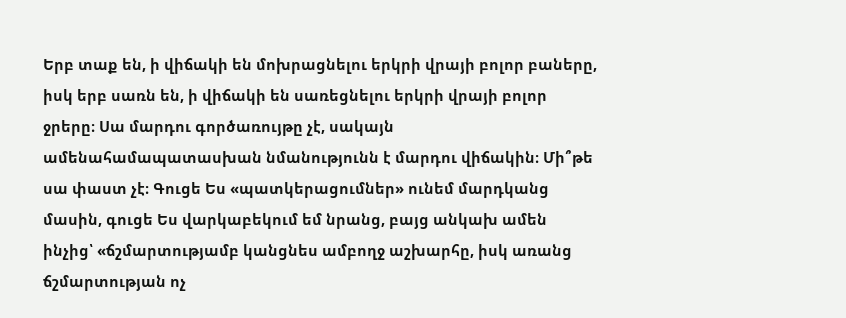Երբ տաք են, ի վիճակի են մոխրացնելու երկրի վրայի բոլոր բաները, իսկ երբ սառն են, ի վիճակի են սառեցնելու երկրի վրայի բոլոր ջրերը։ Սա մարդու գործառույթը չէ, սակայն ամենահամապատասխան նմանությունն է մարդու վիճակին։ Մի՞թե սա փաստ չէ։ Գուցե Ես «պատկերացումներ» ունեմ մարդկանց մասին, գուցե Ես վարկաբեկում եմ նրանց, բայց անկախ ամեն ինչից՝ «ճշմարտությամբ կանցնես ամբողջ աշխարհը, իսկ առանց ճշմարտության ոչ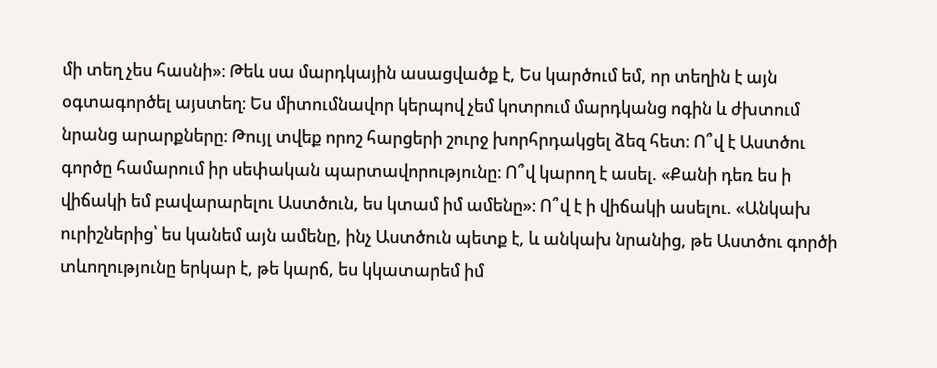մի տեղ չես հասնի»։ Թեև սա մարդկային ասացվածք է, Ես կարծում եմ, որ տեղին է այն օգտագործել այստեղ։ Ես միտումնավոր կերպով չեմ կոտրում մարդկանց ոգին և ժխտում նրանց արարքները։ Թույլ տվեք որոշ հարցերի շուրջ խորհրդակցել ձեզ հետ։ Ո՞վ է Աստծու գործը համարում իր սեփական պարտավորությունը։ Ո՞վ կարող է ասել. «Քանի դեռ ես ի վիճակի եմ բավարարելու Աստծուն, ես կտամ իմ ամենը»։ Ո՞վ է ի վիճակի ասելու. «Անկախ ուրիշներից՝ ես կանեմ այն ամենը, ինչ Աստծուն պետք է, և անկախ նրանից, թե Աստծու գործի տևողությունը երկար է, թե կարճ, ես կկատարեմ իմ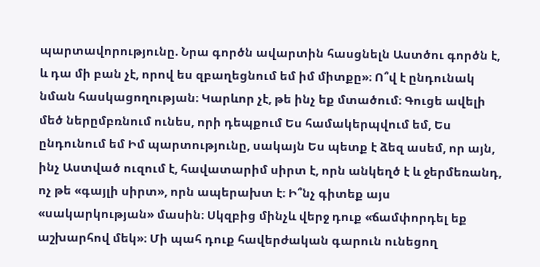պարտավորությունը. Նրա գործն ավարտին հասցնելն Աստծու գործն է, և դա մի բան չէ, որով ես զբաղեցնում եմ իմ միտքը»։ Ո՞վ է ընդունակ նման հասկացողության։ Կարևոր չէ, թե ինչ եք մտածում։ Գուցե ավելի մեծ ներըմբռնում ունես, որի դեպքում Ես համակերպվում եմ, Ես ընդունում եմ Իմ պարտությունը, սակայն Ես պետք է ձեզ ասեմ, որ այն, ինչ Աստված ուզում է, հավատարիմ սիրտ է, որն անկեղծ է և ջերմեռանդ, ոչ թե «գայլի սիրտ», որն ապերախտ է։ Ի՞նչ գիտեք այս «սակարկության» մասին։ Սկզբից մինչև վերջ դուք «ճամփորդել եք աշխարհով մեկ»։ Մի պահ դուք հավերժական գարուն ունեցող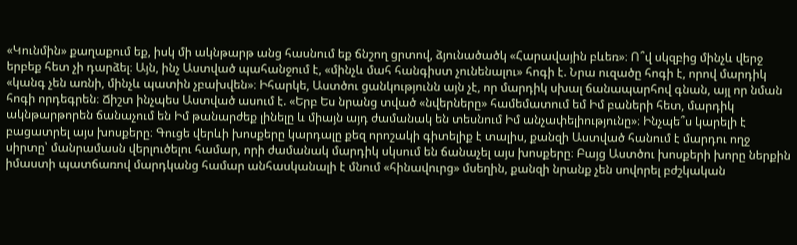«Կունմին» քաղաքում եք, իսկ մի ակնթարթ անց հասնում եք ճնշող ցրտով, ձյունածածկ «Հարավային բևեռ»։ Ո՞վ սկզբից մինչև վերջ երբեք հետ չի դարձել։ Այն, ինչ Աստված պահանջում է, «մինչև մահ հանգիստ չունենալու» հոգի է. Նրա ուզածը հոգի է, որով մարդիկ «կանգ չեն առնի, մինչև պատին չբախվեն»։ Իհարկե, Աստծու ցանկությունն այն չէ, որ մարդիկ սխալ ճանապարհով գնան, այլ որ նման հոգի որդեգրեն։ Ճիշտ ինչպես Աստված ասում է. «Երբ Ես նրանց տված «նվերները» համեմատում եմ Իմ բաների հետ, մարդիկ ակնթարթորեն ճանաչում են Իմ թանարժեք լինելը և միայն այդ ժամանակ են տեսնում Իմ անչափելիությունը»։ Ինչպե՞ս կարելի է բացատրել այս խոսքերը։ Գուցե վերևի խոսքերը կարդալը քեզ որոշակի գիտելիք է տալիս, քանզի Աստված հանում է մարդու ողջ սիրտը՝ մանրամասն վերլուծելու համար, որի ժամանակ մարդիկ սկսում են ճանաչել այս խոսքերը։ Բայց Աստծու խոսքերի խորը ներքին իմաստի պատճառով մարդկանց համար անհասկանալի է մնում «հինավուրց» մսեղին, քանզի նրանք չեն սովորել բժշկական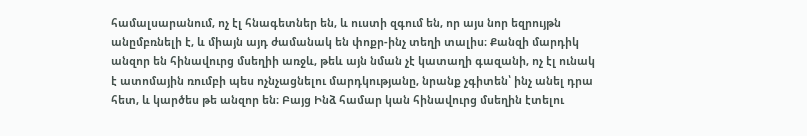համալսարանում, ոչ էլ հնագետներ են, և ուստի զգում են, որ այս նոր եզրույթն անըմբռնելի է, և միայն այդ ժամանակ են փոքր-ինչ տեղի տալիս։ Քանզի մարդիկ անզոր են հինավուրց մսեղիի առջև, թեև այն նման չէ կատաղի գազանի, ոչ էլ ունակ է ատոմային ռումբի պես ոչնչացնելու մարդկությանը, նրանք չգիտեն՝ ինչ անել դրա հետ, և կարծես թե անզոր են։ Բայց Ինձ համար կան հինավուրց մսեղին էտելու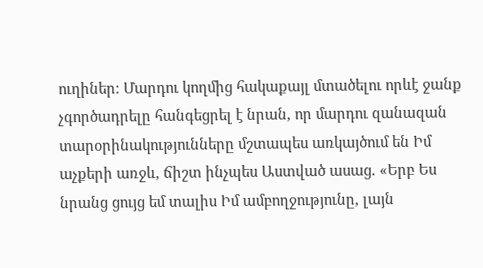ուղիներ։ Մարդու կողմից հակաքայլ մտածելու որևէ ջանք չգործադրելը հանգեցրել է նրան, որ մարդու զանազան տարօրինակությունները մշտապես առկայծում են Իմ աչքերի առջև, ճիշտ ինչպես Աստված ասաց. «Երբ Ես նրանց ցույց եմ տալիս Իմ ամբողջությունը, լայն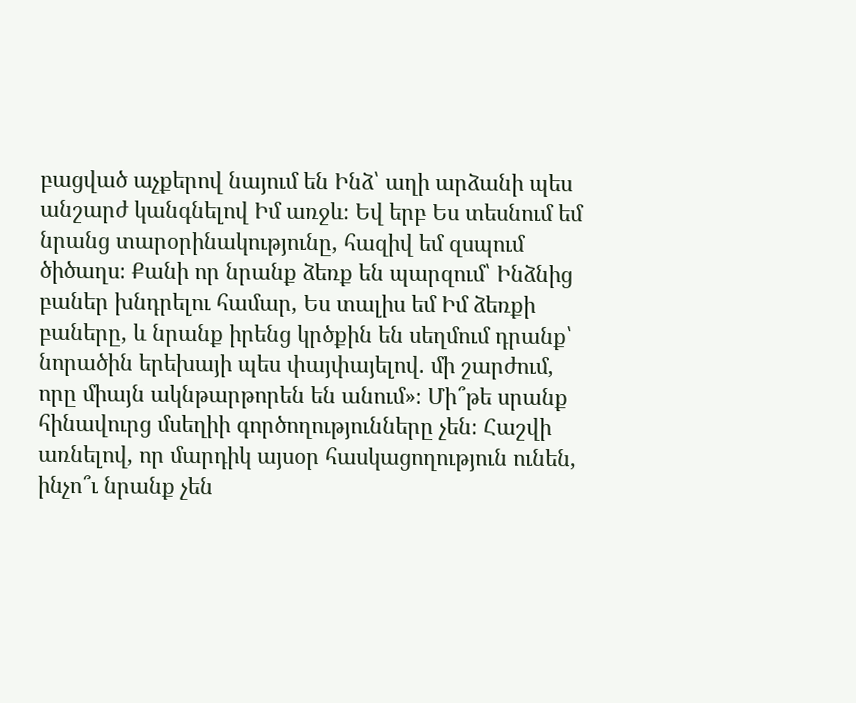բացված աչքերով նայում են Ինձ՝ աղի արձանի պես անշարժ կանգնելով Իմ առջև։ Եվ երբ Ես տեսնում եմ նրանց տարօրինակությունը, հազիվ եմ զսպում ծիծաղս։ Քանի որ նրանք ձեռք են պարզում՝ Ինձնից բաներ խնդրելու համար, Ես տալիս եմ Իմ ձեռքի բաները, և նրանք իրենց կրծքին են սեղմում դրանք՝ նորածին երեխայի պես փայփայելով. մի շարժում, որը միայն ակնթարթորեն են անում»։ Մի՞թե սրանք հինավուրց մսեղիի գործողությունները չեն։ Հաշվի առնելով, որ մարդիկ այսօր հասկացողություն ունեն, ինչո՞ւ նրանք չեն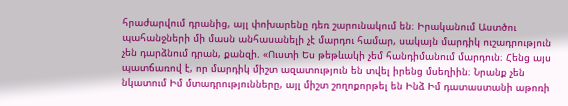հրաժարվում դրանից, այլ փոխարենը դեռ շարունակում են։ Իրականում Աստծու պահանջների մի մասն անհասանելի չէ մարդու համար, սակայն մարդիկ ուշադրություն չեն դարձնում դրան, քանզի. «Ուստի Ես թեթևակի չեմ հանդիմանում մարդուն։ Հենց այս պատճառով է, որ մարդիկ միշտ ազատություն են տվել իրենց մսեղիին։ Նրանք չեն նկատում Իմ մտադրությունները, այլ միշտ շողոքորթել են Ինձ Իմ դատաստանի աթոռի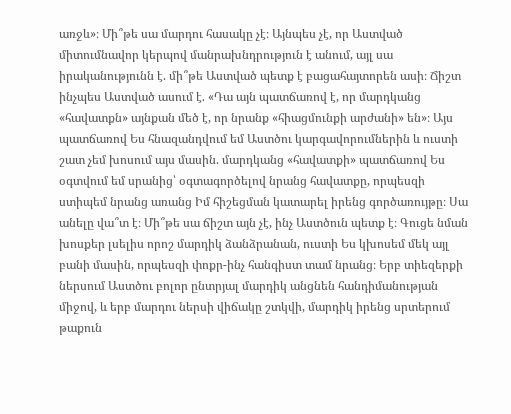առջև»։ Մի՞թե սա մարդու հասակը չէ։ Այնպես չէ, որ Աստված միտումնավոր կերպով մանրախնդրություն է անում, այլ սա իրականությունն է. մի՞թե Աստված պետք է բացահայտորեն ասի։ Ճիշտ ինչպես Աստված ասում է. «Դա այն պատճառով է, որ մարդկանց «հավատքն» այնքան մեծ է, որ նրանք «հիացմունքի արժանի» են»։ Այս պատճառով Ես հնազանդվում եմ Աստծու կարգավորումներին և ուստի շատ չեմ խոսում այս մասին. մարդկանց «հավատքի» պատճառով Ես օգտվում եմ սրանից՝ օգտագործելով նրանց հավատքը, որպեսզի ստիպեմ նրանց առանց Իմ հիշեցման կատարել իրենց գործառույթը։ Սա անելը վա՞տ է։ Մի՞թե սա ճիշտ այն չէ, ինչ Աստծուն պետք է։ Գուցե նման խոսքեր լսելիս որոշ մարդիկ ձանձրանան, ուստի Ես կխոսեմ մեկ այլ բանի մասին, որպեսզի փոքր-ինչ հանգիստ տամ նրանց։ Երբ տիեզերքի ներսում Աստծու բոլոր ընտրյալ մարդիկ անցնեն հանդիմանության միջով, և երբ մարդու ներսի վիճակը շտկվի, մարդիկ իրենց սրտերում թաքուն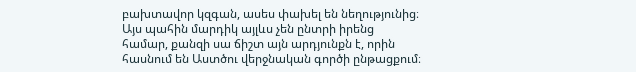բախտավոր կզգան, ասես փախել են նեղությունից։ Այս պահին մարդիկ այլևս չեն ընտրի իրենց համար, քանզի սա ճիշտ այն արդյունքն է, որին հասնում են Աստծու վերջնական գործի ընթացքում։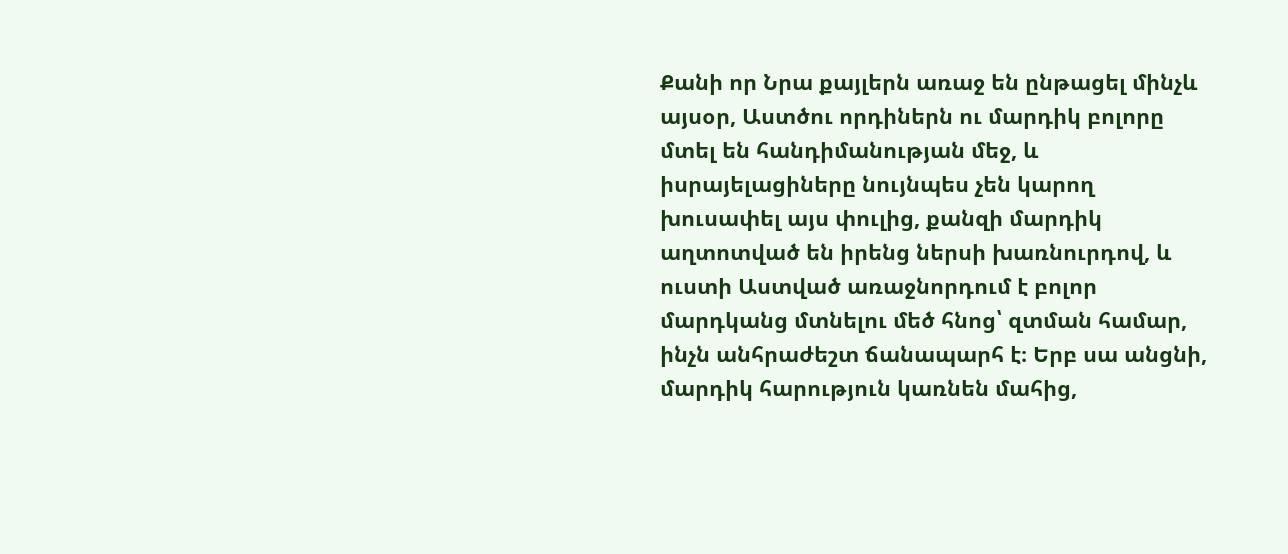Քանի որ Նրա քայլերն առաջ են ընթացել մինչև այսօր, Աստծու որդիներն ու մարդիկ բոլորը մտել են հանդիմանության մեջ, և իսրայելացիները նույնպես չեն կարող խուսափել այս փուլից, քանզի մարդիկ աղտոտված են իրենց ներսի խառնուրդով, և ուստի Աստված առաջնորդում է բոլոր մարդկանց մտնելու մեծ հնոց՝ զտման համար, ինչն անհրաժեշտ ճանապարհ է։ Երբ սա անցնի, մարդիկ հարություն կառնեն մահից,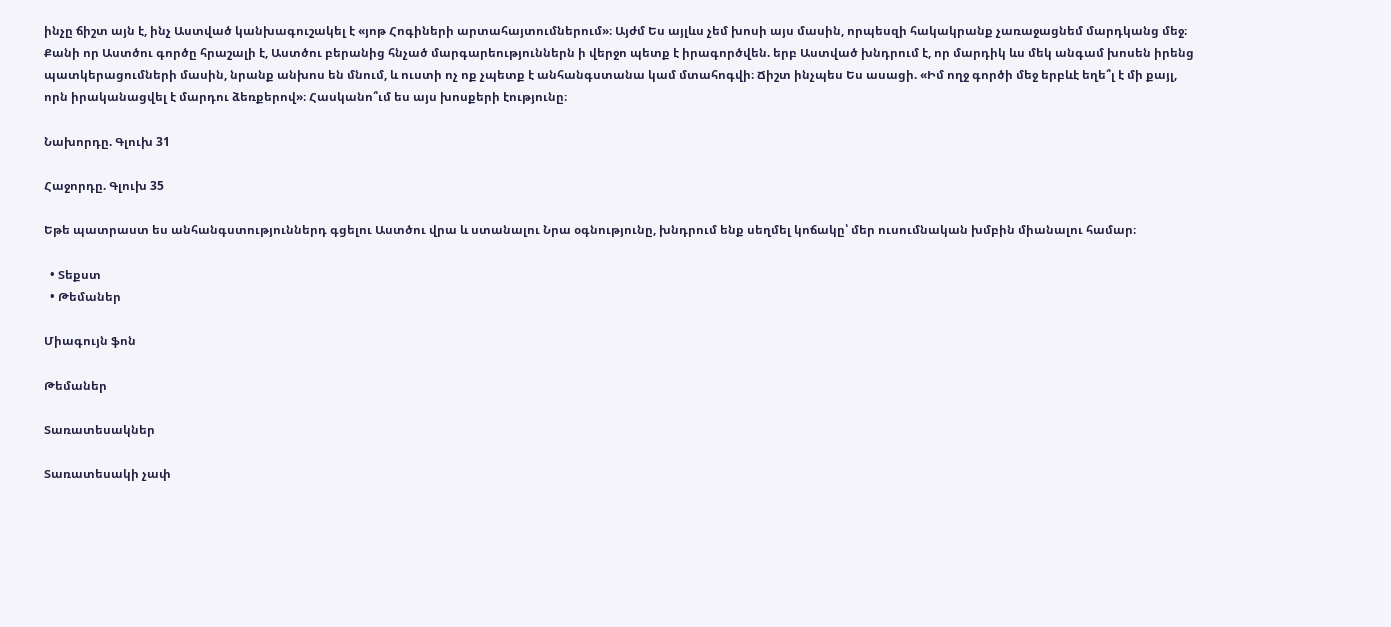ինչը ճիշտ այն է, ինչ Աստված կանխագուշակել է «յոթ Հոգիների արտահայտումներում»։ Այժմ Ես այլևս չեմ խոսի այս մասին, որպեսզի հակակրանք չառաջացնեմ մարդկանց մեջ։ Քանի որ Աստծու գործը հրաշալի է, Աստծու բերանից հնչած մարգարեություններն ի վերջո պետք է իրագործվեն. երբ Աստված խնդրում է, որ մարդիկ ևս մեկ անգամ խոսեն իրենց պատկերացումների մասին, նրանք անխոս են մնում, և ուստի ոչ ոք չպետք է անհանգստանա կամ մտահոգվի։ Ճիշտ ինչպես Ես ասացի. «Իմ ողջ գործի մեջ երբևէ եղե՞լ է մի քայլ, որն իրականացվել է մարդու ձեռքերով»։ Հասկանո՞ւմ ես այս խոսքերի էությունը։

Նախորդը. Գլուխ 31

Հաջորդը. Գլուխ 35

Եթե պատրաստ ես անհանգստություններդ գցելու Աստծու վրա և ստանալու Նրա օգնությունը, խնդրում ենք սեղմել կոճակը՝ մեր ուսումնական խմբին միանալու համար։

  • Տեքստ
  • Թեմաներ

Միագույն ֆոն

Թեմաներ

Տառատեսակներ

Տառատեսակի չափ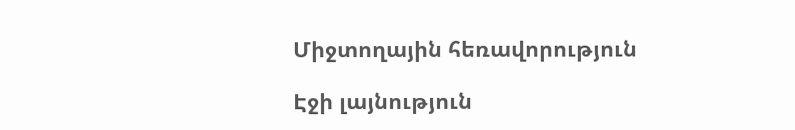Միջտողային հեռավորություն

Էջի լայնություն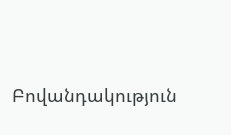Բովանդակություն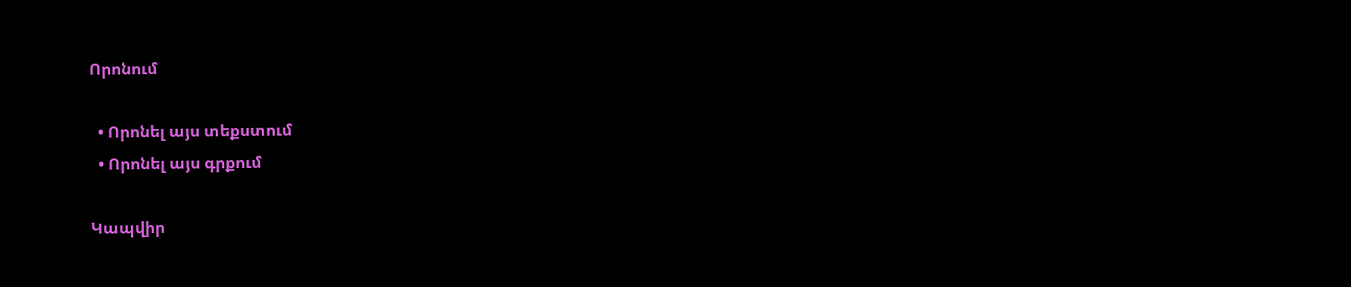Որոնում

  • Որոնել այս տեքստում
  • Որոնել այս գրքում

Կապվիր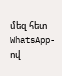մեզ հետ WhatsApp-ով